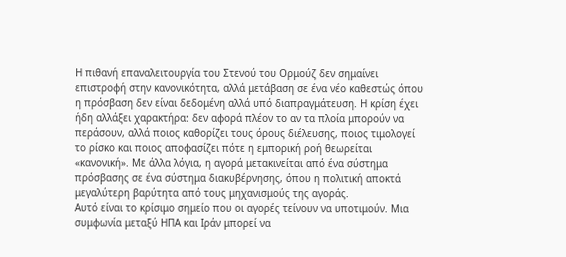Η πιθανή επαναλειτουργία του Στενού του Ορμούζ δεν σημαίνει επιστροφή στην κανονικότητα, αλλά μετάβαση σε ένα νέο καθεστώς όπου η πρόσβαση δεν είναι δεδομένη αλλά υπό διαπραγμάτευση. Η κρίση έχει ήδη αλλάξει χαρακτήρα: δεν αφορά πλέον το αν τα πλοία μπορούν να περάσουν, αλλά ποιος καθορίζει τους όρους διέλευσης, ποιος τιμολογεί το ρίσκο και ποιος αποφασίζει πότε η εμπορική ροή θεωρείται «κανονική». Με άλλα λόγια, η αγορά μετακινείται από ένα σύστημα πρόσβασης σε ένα σύστημα διακυβέρνησης, όπου η πολιτική αποκτά μεγαλύτερη βαρύτητα από τους μηχανισμούς της αγοράς.
Αυτό είναι το κρίσιμο σημείο που οι αγορές τείνουν να υποτιμούν. Μια συμφωνία μεταξύ ΗΠΑ και Ιράν μπορεί να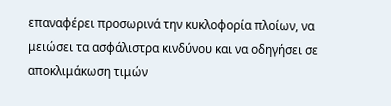επαναφέρει προσωρινά την κυκλοφορία πλοίων, να μειώσει τα ασφάλιστρα κινδύνου και να οδηγήσει σε αποκλιμάκωση τιμών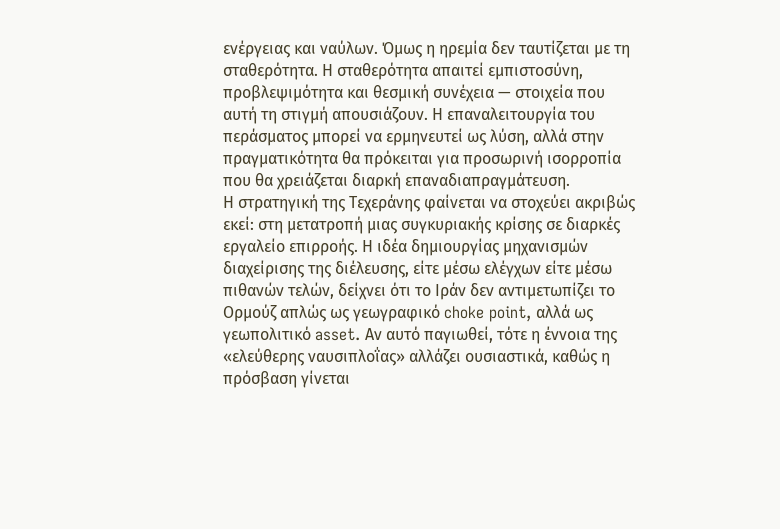ενέργειας και ναύλων. Όμως η ηρεμία δεν ταυτίζεται με τη σταθερότητα. Η σταθερότητα απαιτεί εμπιστοσύνη, προβλεψιμότητα και θεσμική συνέχεια — στοιχεία που αυτή τη στιγμή απουσιάζουν. Η επαναλειτουργία του περάσματος μπορεί να ερμηνευτεί ως λύση, αλλά στην πραγματικότητα θα πρόκειται για προσωρινή ισορροπία που θα χρειάζεται διαρκή επαναδιαπραγμάτευση.
Η στρατηγική της Τεχεράνης φαίνεται να στοχεύει ακριβώς εκεί: στη μετατροπή μιας συγκυριακής κρίσης σε διαρκές εργαλείο επιρροής. Η ιδέα δημιουργίας μηχανισμών διαχείρισης της διέλευσης, είτε μέσω ελέγχων είτε μέσω πιθανών τελών, δείχνει ότι το Ιράν δεν αντιμετωπίζει το Ορμούζ απλώς ως γεωγραφικό choke point, αλλά ως γεωπολιτικό asset. Αν αυτό παγιωθεί, τότε η έννοια της «ελεύθερης ναυσιπλοΐας» αλλάζει ουσιαστικά, καθώς η πρόσβαση γίνεται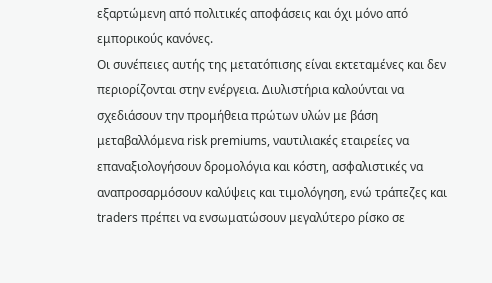εξαρτώμενη από πολιτικές αποφάσεις και όχι μόνο από εμπορικούς κανόνες.
Οι συνέπειες αυτής της μετατόπισης είναι εκτεταμένες και δεν περιορίζονται στην ενέργεια. Διυλιστήρια καλούνται να σχεδιάσουν την προμήθεια πρώτων υλών με βάση μεταβαλλόμενα risk premiums, ναυτιλιακές εταιρείες να επαναξιολογήσουν δρομολόγια και κόστη, ασφαλιστικές να αναπροσαρμόσουν καλύψεις και τιμολόγηση, ενώ τράπεζες και traders πρέπει να ενσωματώσουν μεγαλύτερο ρίσκο σε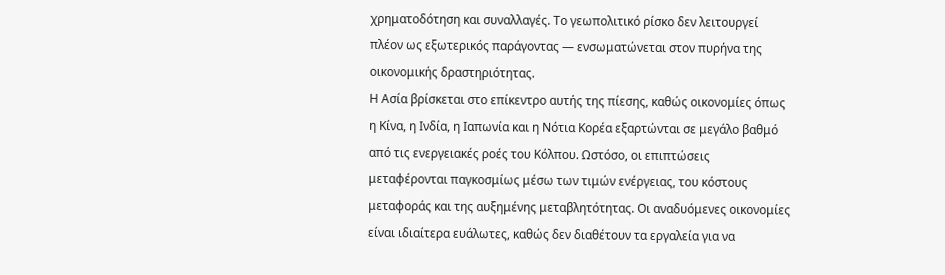χρηματοδότηση και συναλλαγές. Το γεωπολιτικό ρίσκο δεν λειτουργεί πλέον ως εξωτερικός παράγοντας — ενσωματώνεται στον πυρήνα της οικονομικής δραστηριότητας.
Η Ασία βρίσκεται στο επίκεντρο αυτής της πίεσης, καθώς οικονομίες όπως η Κίνα, η Ινδία, η Ιαπωνία και η Νότια Κορέα εξαρτώνται σε μεγάλο βαθμό από τις ενεργειακές ροές του Κόλπου. Ωστόσο, οι επιπτώσεις μεταφέρονται παγκοσμίως μέσω των τιμών ενέργειας, του κόστους μεταφοράς και της αυξημένης μεταβλητότητας. Οι αναδυόμενες οικονομίες είναι ιδιαίτερα ευάλωτες, καθώς δεν διαθέτουν τα εργαλεία για να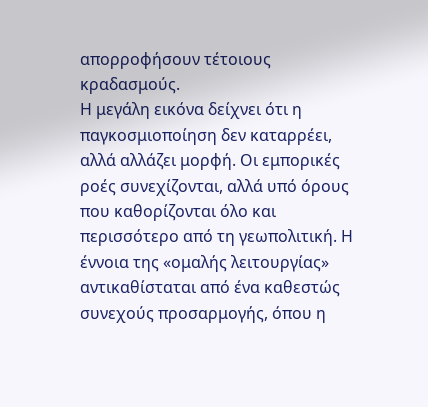απορροφήσουν τέτοιους κραδασμούς.
Η μεγάλη εικόνα δείχνει ότι η παγκοσμιοποίηση δεν καταρρέει, αλλά αλλάζει μορφή. Οι εμπορικές ροές συνεχίζονται, αλλά υπό όρους που καθορίζονται όλο και περισσότερο από τη γεωπολιτική. Η έννοια της «ομαλής λειτουργίας» αντικαθίσταται από ένα καθεστώς συνεχούς προσαρμογής, όπου η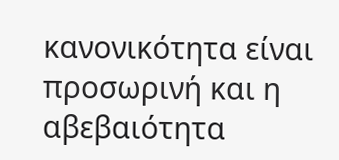κανονικότητα είναι προσωρινή και η αβεβαιότητα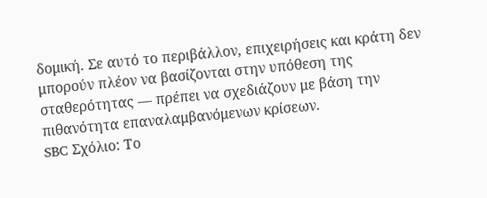δομική. Σε αυτό το περιβάλλον, επιχειρήσεις και κράτη δεν μπορούν πλέον να βασίζονται στην υπόθεση της σταθερότητας — πρέπει να σχεδιάζουν με βάση την πιθανότητα επαναλαμβανόμενων κρίσεων.
SBC Σχόλιο: Το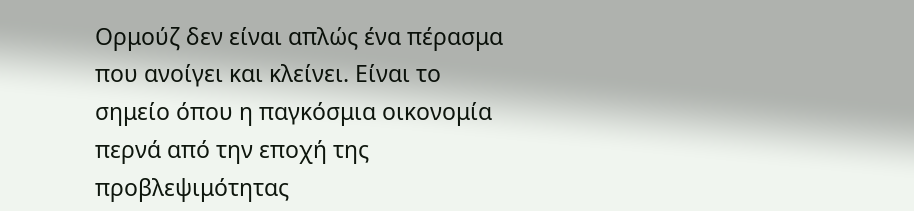Ορμούζ δεν είναι απλώς ένα πέρασμα που ανοίγει και κλείνει. Είναι το σημείο όπου η παγκόσμια οικονομία περνά από την εποχή της προβλεψιμότητας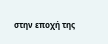στην εποχή της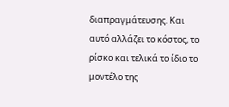διαπραγμάτευσης. Και αυτό αλλάζει το κόστος, το ρίσκο και τελικά το ίδιο το μοντέλο της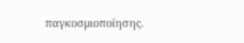παγκοσμιοποίησης.